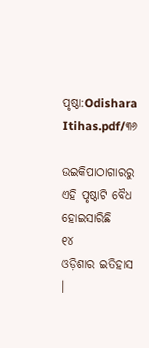ପୃଷ୍ଠା:Odishara Itihas.pdf/୩୬

ଉଇକିପାଠାଗାର‌ରୁ
ଏହି ପୃଷ୍ଠାଟି ବୈଧ ହୋଇସାରିଛି
୧୪
ଓଡ଼ିଶାର ଇତିହାସ ।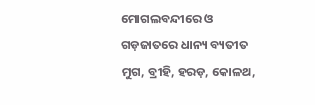ମୋଗଲବନ୍ଦୀରେ ଓ ଗଡ଼ଜାତରେ ଧାନ୍ୟ ବ୍ୟତୀତ ମୁଗ, ବ୍ରୀହି, ହରଡ଼, କୋଳଥ,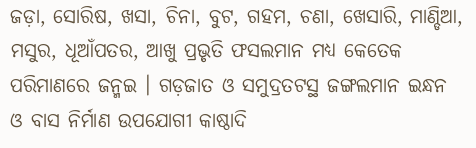ଜଡ଼ା, ସୋରିଷ, ଖସା, ଚିନା, ବୁଟ, ଗହମ, ଚଣା, ଖେସାରି, ମାଣ୍ଡିଆ, ମସୁର, ଧୂଆଁପତର, ଆଖୁ ପ୍ରଭୃତି ଫସଲମାନ ମଧ୍ୟ କେତେକ ପରିମାଣରେ ଜନ୍ମଇ । ଗଡ଼ଜାତ ଓ ସମୁଦ୍ରତଟସ୍ଥ ଜଙ୍ଗଲମାନ ଇନ୍ଧନ ଓ ବାସ ନିର୍ମାଣ ଉପ‌ଯୋଗୀ କାଷ୍ଠାଦି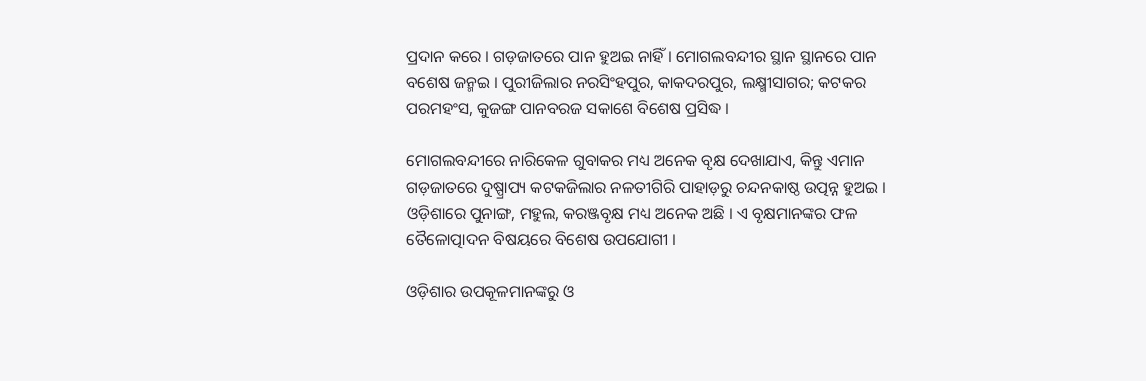ପ୍ରଦାନ କରେ । ଗଡ଼ଜାତରେ ପାନ ହୁଅଇ ନାହିଁ । ମୋଗଲବନ୍ଦୀର ସ୍ଥାନ ସ୍ଥାନରେ ପାନ ବଶେଷ ଜନ୍ମଇ । ପୁରୀଜିଲାର ନରସିଂହପୁର, କାକଦରପୁର, ଲକ୍ଷ୍ମୀସାଗର; କଟକର ପରମହଂସ, କୁଜଙ୍ଗ ପାନବରଜ ସକାଶେ ବିଶେଷ ପ୍ରସିଦ୍ଧ ।

ମୋଗଲବନ୍ଦୀରେ ନାରିକେଳ ଗୁବାକର ମଧ୍ୟ ଅନେକ ବୃକ୍ଷ ଦେଖାଯାଏ, କିନ୍ତୁ ଏମାନ ଗଡ଼ଜାତରେ ଦୁଷ୍ପ୍ରାପ୍ୟ କଟକଜିଲାର ନଳତୀଗିରି ପାହାଡ଼ରୁ ଚନ୍ଦନକାଷ୍ଠ ଉତ୍ପନ୍ନ ହୁଅଇ । ଓଡ଼ିଶାରେ ପୁନାଙ୍ଗ, ମହୁଲ, କରଞ୍ଜବୃକ୍ଷ ମଧ୍ୟ ଅନେକ ଅଛି । ଏ ବୃକ୍ଷମାନଙ୍କର ଫଳ ତୈଳୋତ୍ପାଦନ ବିଷୟରେ ବିଶେଷ ଉପଯୋଗୀ ।

ଓଡ଼ିଶାର ଉପକୂଳମାନଙ୍କରୁ ଓ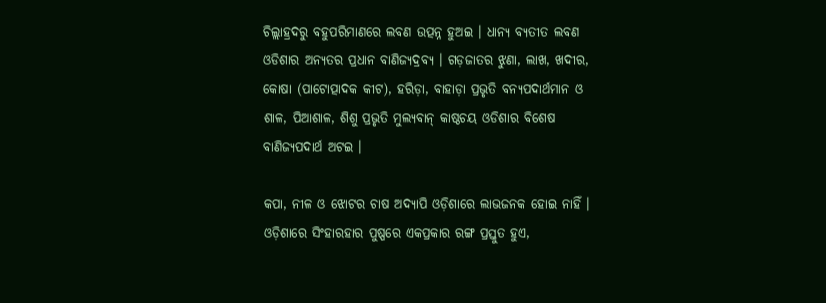ଚିଲ୍ଲାହ୍ରଦରୁ ବହୁପରିମାଣରେ ଲବଣ ଉତ୍ପନ୍ନ ହୁଅଇ । ଧାନ୍ୟ ବ୍ୟତୀତ ଲବଣ ଓଡିଶାର ଅନ୍ୟତର ପ୍ରଧାନ ବାଣିଜ୍ୟଦ୍ରବ୍ୟ । ଗଡ଼ଜାତର ଝୁଣା, ଲାଖ, ଖଦୀର, କୋଷା (ପାଟୋତ୍ପାଦକ କୀଟ), ହରିଡ଼ା, ବାହାଡ଼ା ପ୍ରଭୃତି ବନ୍ୟପଦାର୍ଥମାନ ଓ ଶାଳ, ପିଆଶାଳ, ଶିଶୁ ପ୍ରଭୃତି ମୁଲ୍ୟବାନ୍ କାଷ୍ଠଚୟ ଓଡିଶାର ବିଶେଷ ବାଣିଜ୍ୟପଦାର୍ଥ ଅଟଇ ।

କପା, ନୀଳ ଓ ଝୋଟର ଚାଷ ଅଦ୍ୟାପି ଓଡ଼ିଶାରେ ଲାଭଜନକ ହୋଇ ନାହିଁ । ଓଡ଼ିଶାରେ ସିଂହାରହାର ପୁଷ୍ପରେ ଏକପ୍ରକାର ରଙ୍ଗ ପ୍ରସ୍ତୁତ ହୁଏ,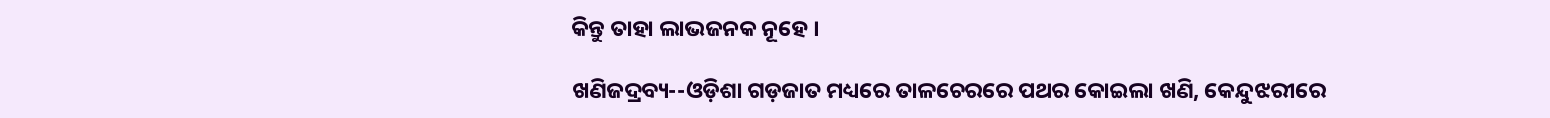କିନ୍ତୁ ତାହା ଲାଭଜନକ ନୂହେ ।

ଖଣିଜଦ୍ରବ୍ୟ--ଓଡ଼ିଶା ଗଡ଼ଜାତ ମଧ୍ୟରେ ତାଳଚେରରେ ପଥର କୋଇଲା ଖଣି, କେନ୍ଦୁଝରୀରେ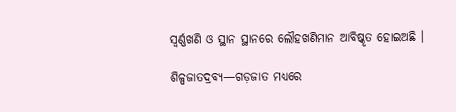ସ୍ୱର୍ଣ୍ଣଖଣି ଓ ସ୍ଥାନ ସ୍ଥାନରେ ଲୌହଖଣିମାନ ଆବିଷ୍କୃତ ହୋଇଅଛି ।

ଶିଳ୍ପଜାତଦ୍ରବ୍ୟ—ଗଡ଼ଜାତ ମଧ୍ୟରେ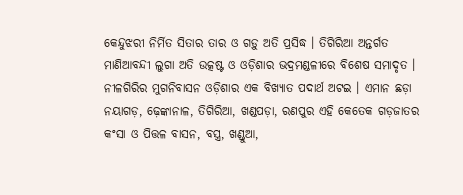କେନ୍ଦୁଝରୀ ନିର୍ମିତ ସିତାର ତାର ଓ ଗଡ଼ୁ ଅତି ପ୍ରସିଦ୍ଧ । ତିଗିରିଆ ଅନ୍ତର୍ଗତ ମାଣିଆବନ୍ଦୀ ଲୁଗା ଅତି ଉତ୍କଷ୍ଟ ଓ ଓଡ଼ିଶାର ଭଦ୍ରମଣ୍ଡଳୀରେ ବିଶେଷ ସମାଦୃତ । ନୀଳଗିରିର ମୁଗନିବାସନ ଓଡ଼ିଶାର ଏକ ବିଖ୍ୟାତ ପଦାର୍ଥ ଅଟଇ । ଏମାନ ଛଡ଼ା ନୟାଗଡ଼, ଢ଼େଙ୍କାନାଳ, ତିଗିରିଆ, ଖଣ୍ଡପଡ଼ା, ରଣପୁର ଏହି କେତେକ ଗଡ଼ଜାତର କଂସା ଓ ପିତ୍ତଳ ବାସନ, ବସ୍ତ୍ର, ଖଣ୍ଡୁଆ,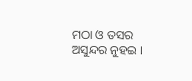ମଠା ଓ ତସର ଅସୁନ୍ଦର ନୁହଇ ।